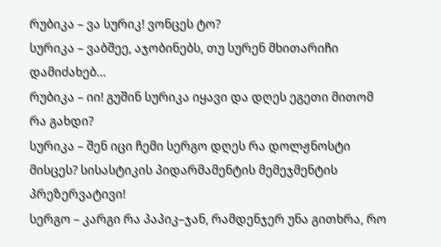რუბიკა – ვა სურიკ! ვონცეს ტო?
სურიკა – ვაბშეე, აჯობინებს, თუ სურენ მხითარიჩი დამიძახებ…
რუბიკა – იი! გუშინ სურიკა იყავი და დღეს ეგეთი მითომ რა გახდი?
სურიკა – შენ იცი ჩემი სერგო დღეს რა დოლჟნოსტი მისცეს? სისასტიკის პიდარმამენტის მემეჯმენტის პრეზერვატივი!
სერგო – კარგი რა პაპიკ–ჯან, რამდენჯერ უნა გითხრა, რო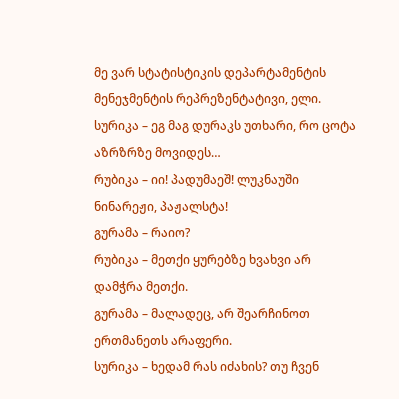მე ვარ სტატისტიკის დეპარტამენტის მენეჯმენტის რეპრეზენტატივი, ელი.
სურიკა – ეგ მაგ დურაკს უთხარი, რო ცოტა აზრზრზე მოვიდეს…
რუბიკა – იი! პადუმაეშ! ლუკნაუში ნინარეჟი, პაჟალსტა!
გურამა – რაიო?
რუბიკა – მეთქი ყურებზე ხვახვი არ დამჭრა მეთქი.
გურამა – მალადეც, არ შეარჩინოთ ერთმანეთს არაფერი.
სურიკა – ხედამ რას იძახის? თუ ჩვენ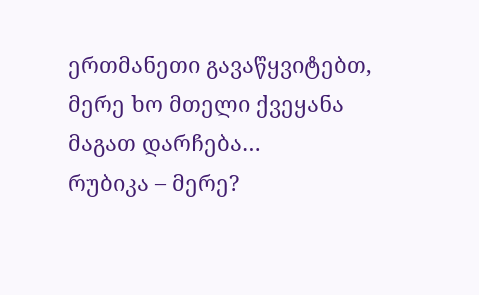ერთმანეთი გავაწყვიტებთ, მერე ხო მთელი ქვეყანა მაგათ დარჩება…
რუბიკა – მერე?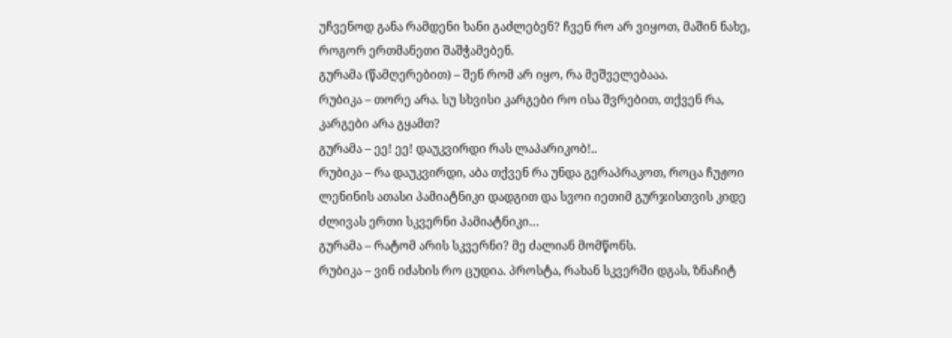უჩვენოდ განა რამდენი ხანი გაძლებენ? ჩვენ რო არ ვიყოთ, მაშინ ნახე, როგორ ერთმანეთი შაშჭამებენ.
გურამა (წამღერებით) – შენ რომ არ იყო, რა მეშველებააა.
რუბიკა – თორე არა. სუ სხვისი კარგები რო ისა შვრებით, თქვენ რა, კარგები არა გყამთ?
გურამა – ეე! ეე! დაუკვირდი რას ლაპარიკობ!..
რუბიკა – რა დაუკვირდი, აბა თქვენ რა უნდა გერაპრაკოთ, როცა ჩუჟოი ლენინის ათასი პამიატნიკი დადგით და სვოი იეთიმ გურჯისთვის კიდე ძლივას ერთი სკვერნი პამიატნიკი…
გურამა – რატომ არის სკვერნი? მე ძალიან მომწონს.
რუბიკა – ვინ იძახის რო ცუდია. პროსტა, რახან სკვერში დგას, ზნაჩიტ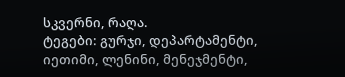სკვერნი, რაღა.
ტეგები: გურჯი, დეპარტამენტი, იეთიმი, ლენინი, მენეჯმენტი,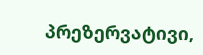პრეზერვატივი,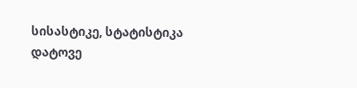სისასტიკე, სტატისტიკა
დატოვე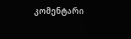კომენტარი